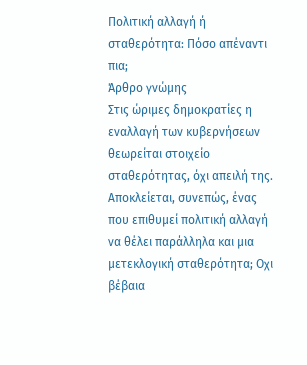Πολιτική αλλαγή ή σταθερότητα: Πόσο απέναντι πια;
Άρθρο γνώμης
Στις ώριµες δηµοκρατίες η εναλλαγή των κυβερνήσεων θεωρείται στοιχείο σταθερότητας, όχι απειλή της. Αποκλείεται, συνεπώς, ένας που επιθυµεί πολιτική αλλαγή να θέλει παράλληλα και µια µετεκλογική σταθερότητα; Οχι βέβαια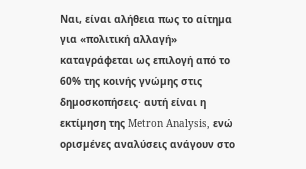Ναι, είναι αλήθεια πως το αίτηµα για «πολιτική αλλαγή» καταγράφεται ως επιλογή από το 60% της κοινής γνώµης στις δηµοσκοπήσεις· αυτή είναι η εκτίµηση της Metron Analysis, ενώ ορισµένες αναλύσεις ανάγουν στο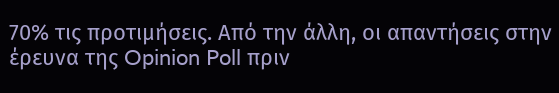70% τις προτιµήσεις. Από την άλλη, οι απαντήσεις στην έρευνα της Opinion Poll πριν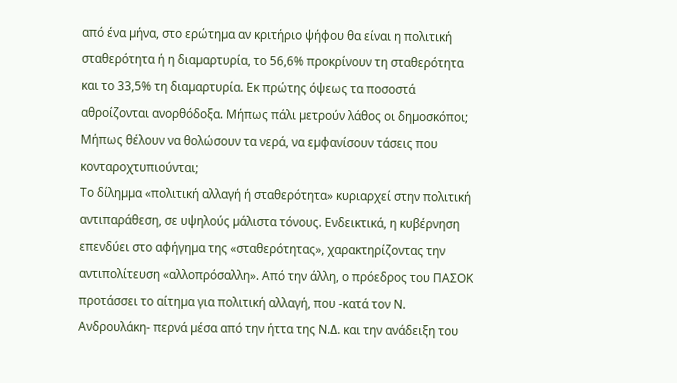από ένα µήνα, στο ερώτηµα αν κριτήριο ψήφου θα είναι η πολιτική σταθερότητα ή η διαµαρτυρία, το 56,6% προκρίνουν τη σταθερότητα και το 33,5% τη διαµαρτυρία. Εκ πρώτης όψεως τα ποσοστά αθροίζονται ανορθόδοξα. Μήπως πάλι µετρούν λάθος οι δηµοσκόποι; Μήπως θέλουν να θολώσουν τα νερά, να εµφανίσουν τάσεις που κονταροχτυπιούνται;
Το δίληµµα «πολιτική αλλαγή ή σταθερότητα» κυριαρχεί στην πολιτική αντιπαράθεση, σε υψηλούς µάλιστα τόνους. Ενδεικτικά, η κυβέρνηση επενδύει στο αφήγηµα της «σταθερότητας», χαρακτηρίζοντας την αντιπολίτευση «αλλοπρόσαλλη». Από την άλλη, ο πρόεδρος του ΠΑΣΟΚ προτάσσει το αίτηµα για πολιτική αλλαγή, που -κατά τον Ν. Ανδρουλάκη- περνά µέσα από την ήττα της Ν.∆. και την ανάδειξη του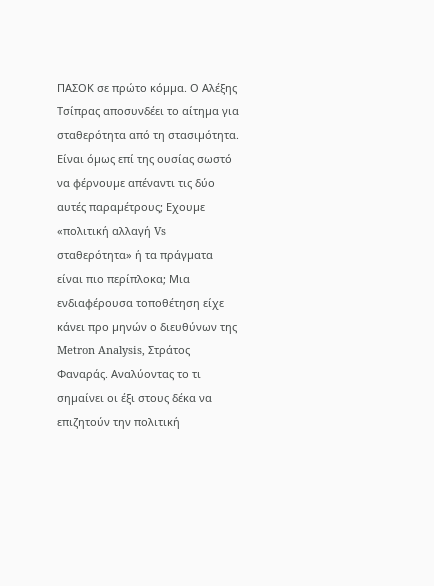ΠΑΣΟΚ σε πρώτο κόµµα. Ο Αλέξης Τσίπρας αποσυνδέει το αίτηµα για σταθερότητα από τη στασιµότητα.
Είναι όµως επί της ουσίας σωστό να φέρνουµε απέναντι τις δύο αυτές παραµέτρους; Εχουµε «πολιτική αλλαγή Vs σταθερότητα» ή τα πράγµατα είναι πιο περίπλοκα; Μια ενδιαφέρουσα τοποθέτηση είχε κάνει προ µηνών ο διευθύνων της Metron Analysis, Στράτος Φαναράς. Αναλύοντας το τι σηµαίνει οι έξι στους δέκα να επιζητούν την πολιτική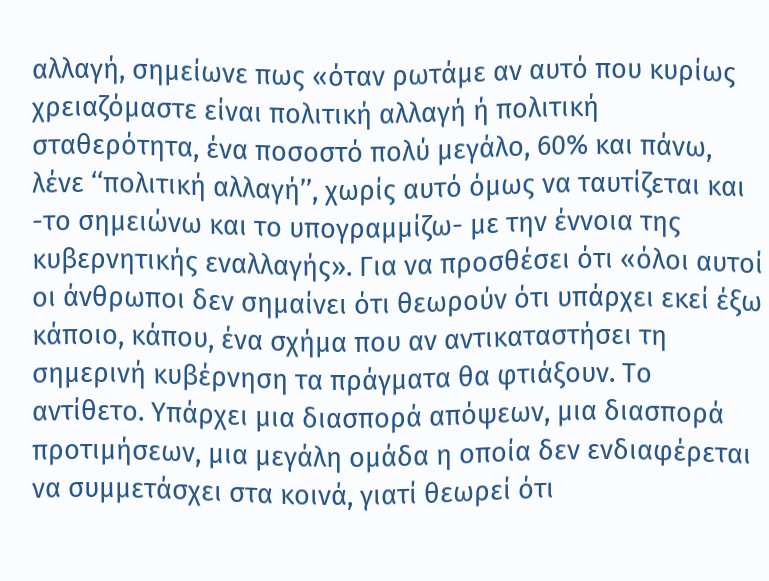αλλαγή, σηµείωνε πως «όταν ρωτάµε αν αυτό που κυρίως χρειαζόµαστε είναι πολιτική αλλαγή ή πολιτική σταθερότητα, ένα ποσοστό πολύ µεγάλο, 60% και πάνω, λένε ‘‘πολιτική αλλαγή’’, χωρίς αυτό όµως να ταυτίζεται και -το σηµειώνω και το υπογραµµίζω- µε την έννοια της κυβερνητικής εναλλαγής». Για να προσθέσει ότι «όλοι αυτοί οι άνθρωποι δεν σηµαίνει ότι θεωρούν ότι υπάρχει εκεί έξω κάποιο, κάπου, ένα σχήµα που αν αντικαταστήσει τη σηµερινή κυβέρνηση τα πράγµατα θα φτιάξουν. Το αντίθετο. Υπάρχει µια διασπορά απόψεων, µια διασπορά προτιµήσεων, µια µεγάλη οµάδα η οποία δεν ενδιαφέρεται να συµµετάσχει στα κοινά, γιατί θεωρεί ότι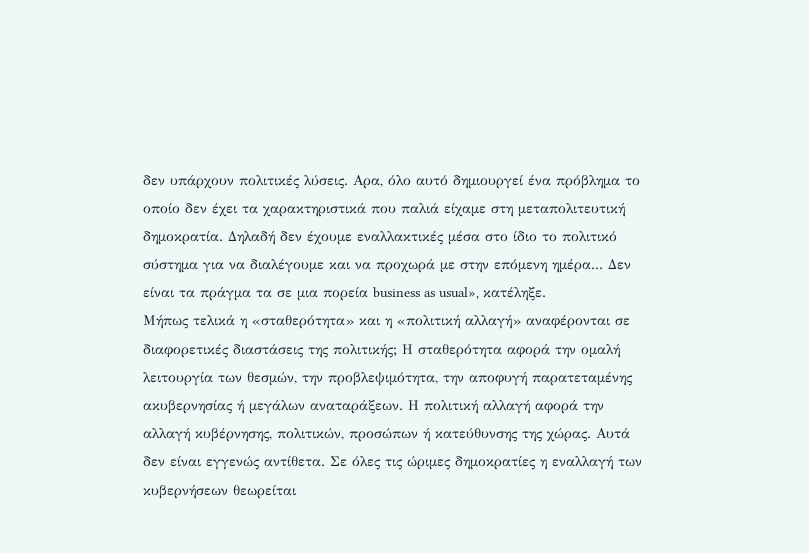δεν υπάρχουν πολιτικές λύσεις. Αρα, όλο αυτό δηµιουργεί ένα πρόβληµα το οποίο δεν έχει τα χαρακτηριστικά που παλιά είχαµε στη µεταπολιτευτική δηµοκρατία. ∆ηλαδή δεν έχουµε εναλλακτικές µέσα στο ίδιο το πολιτικό σύστηµα για να διαλέγουµε και να προχωρά µε στην επόµενη ηµέρα... ∆εν είναι τα πράγµα τα σε µια πορεία business as usual», κατέληξε.
Μήπως τελικά η «σταθερότητα» και η «πολιτική αλλαγή» αναφέρονται σε διαφορετικές διαστάσεις της πολιτικής; Η σταθερότητα αφορά την οµαλή λειτουργία των θεσµών, την προβλεψιµότητα, την αποφυγή παρατεταµένης ακυβερνησίας ή µεγάλων αναταράξεων. Η πολιτική αλλαγή αφορά την αλλαγή κυβέρνησης, πολιτικών, προσώπων ή κατεύθυνσης της χώρας. Αυτά δεν είναι εγγενώς αντίθετα. Σε όλες τις ώριµες δηµοκρατίες η εναλλαγή των κυβερνήσεων θεωρείται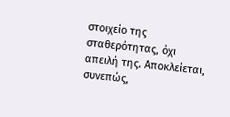στοιχείο της σταθερότητας, όχι απειλή της. Αποκλείεται, συνεπώς,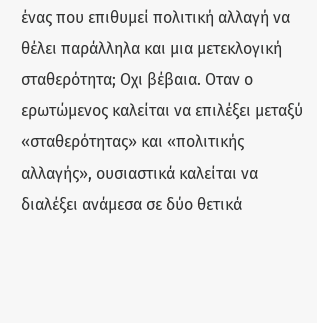ένας που επιθυµεί πολιτική αλλαγή να θέλει παράλληλα και µια µετεκλογική σταθερότητα; Οχι βέβαια. Οταν ο ερωτώµενος καλείται να επιλέξει µεταξύ «σταθερότητας» και «πολιτικής αλλαγής», ουσιαστικά καλείται να διαλέξει ανάµεσα σε δύο θετικά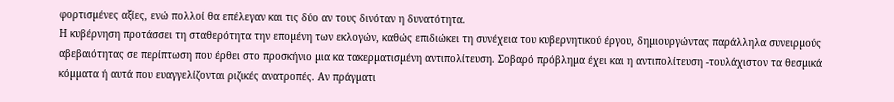φορτισµένες αξίες, ενώ πολλοί θα επέλεγαν και τις δύο αν τους δινόταν η δυνατότητα.
Η κυβέρνηση προτάσσει τη σταθερότητα την εποµένη των εκλογών, καθώς επιδιώκει τη συνέχεια του κυβερνητικού έργου, δηµιουργώντας παράλληλα συνειρµούς αβεβαιότητας σε περίπτωση που έρθει στο προσκήνιο µια κα τακερµατισµένη αντιπολίτευση. Σοβαρό πρόβληµα έχει και η αντιπολίτευση -τουλάχιστον τα θεσµικά κόµµατα ή αυτά που ευαγγελίζονται ριζικές ανατροπές. Αν πράγµατι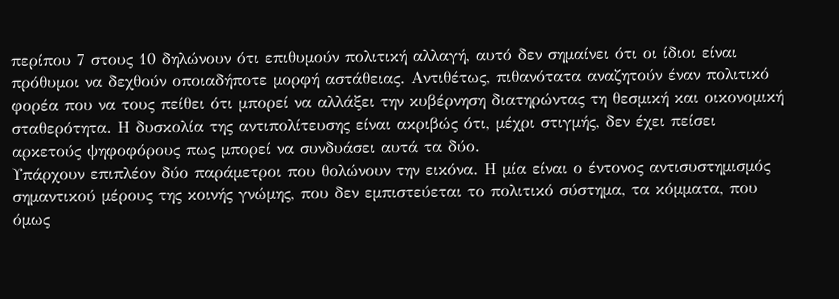περίπου 7 στους 10 δηλώνουν ότι επιθυµούν πολιτική αλλαγή, αυτό δεν σηµαίνει ότι οι ίδιοι είναι πρόθυµοι να δεχθούν οποιαδήποτε µορφή αστάθειας. Αντιθέτως, πιθανότατα αναζητούν έναν πολιτικό φορέα που να τους πείθει ότι µπορεί να αλλάξει την κυβέρνηση διατηρώντας τη θεσµική και οικονοµική σταθερότητα. Η δυσκολία της αντιπολίτευσης είναι ακριβώς ότι, µέχρι στιγµής, δεν έχει πείσει αρκετούς ψηφοφόρους πως µπορεί να συνδυάσει αυτά τα δύο.
Υπάρχουν επιπλέον δύο παράµετροι που θολώνουν την εικόνα. Η µία είναι ο έντονος αντισυστηµισµός σηµαντικού µέρους της κοινής γνώµης, που δεν εµπιστεύεται το πολιτικό σύστηµα, τα κόµµατα, που όµως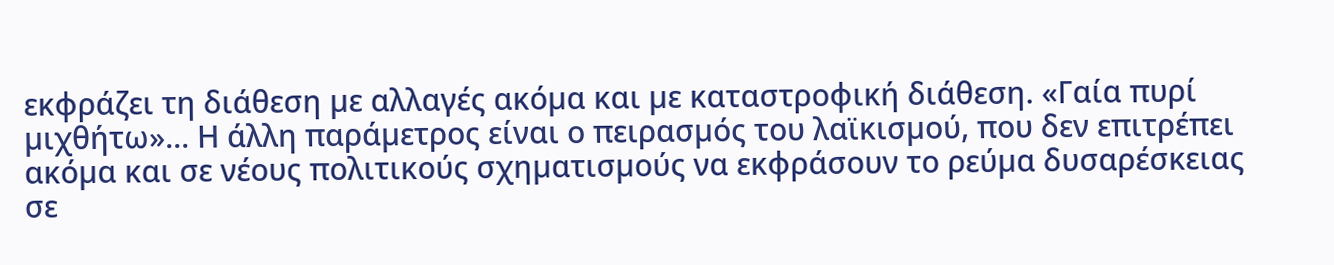εκφράζει τη διάθεση µε αλλαγές ακόµα και µε καταστροφική διάθεση. «Γαία πυρί µιχθήτω»... Η άλλη παράµετρος είναι ο πειρασµός του λαϊκισµού, που δεν επιτρέπει ακόµα και σε νέους πολιτικούς σχηµατισµούς να εκφράσουν το ρεύµα δυσαρέσκειας σε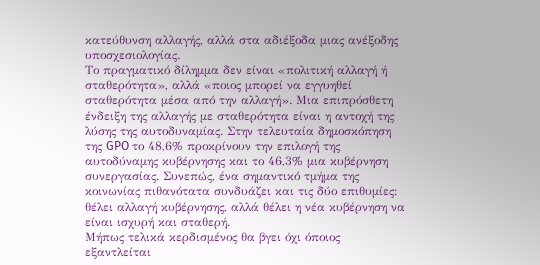κατεύθυνση αλλαγής, αλλά στα αδιέξοδα µιας ανέξοδης υποσχεσιολογίας.
Το πραγµατικό δίληµµα δεν είναι «πολιτική αλλαγή ή σταθερότητα», αλλά «ποιος µπορεί να εγγυηθεί σταθερότητα µέσα από την αλλαγή». Μια επιπρόσθετη ένδειξη της αλλαγής µε σταθερότητα είναι η αντοχή της λύσης της αυτοδυναµίας. Στην τελευταία δηµοσκόπηση της GPO το 48,6% προκρίνουν την επιλογή της αυτοδύναµης κυβέρνησης και το 46,3% µια κυβέρνηση συνεργασίας. Συνεπώς, ένα σηµαντικό τµήµα της κοινωνίας πιθανότατα συνδυάζει και τις δύο επιθυµίες: θέλει αλλαγή κυβέρνησης, αλλά θέλει η νέα κυβέρνηση να είναι ισχυρή και σταθερή.
Μήπως τελικά κερδισµένος θα βγει όχι όποιος εξαντλείται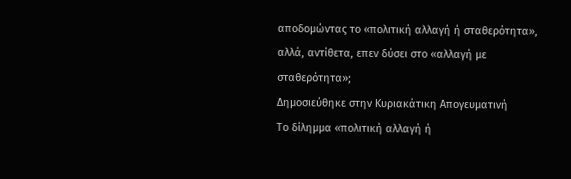αποδοµώντας το «πολιτική αλλαγή ή σταθερότητα», αλλά, αντίθετα, επεν δύσει στο «αλλαγή µε σταθερότητα»;
Δημοσιεύθηκε στην Κυριακάτικη Απογευματινή
Το δίληµµα «πολιτική αλλαγή ή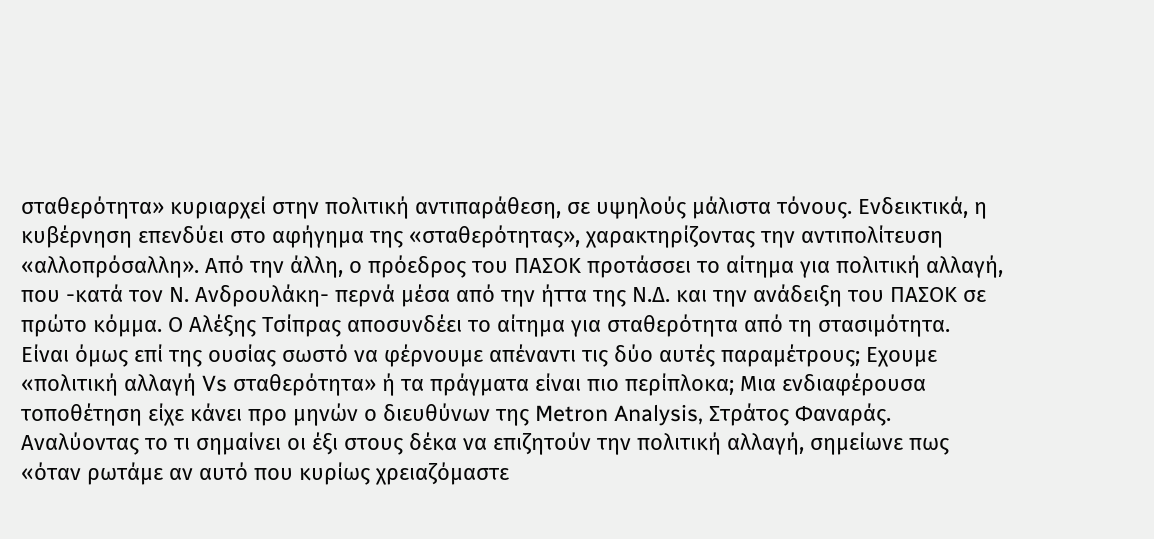σταθερότητα» κυριαρχεί στην πολιτική αντιπαράθεση, σε υψηλούς µάλιστα τόνους. Ενδεικτικά, η κυβέρνηση επενδύει στο αφήγηµα της «σταθερότητας», χαρακτηρίζοντας την αντιπολίτευση «αλλοπρόσαλλη». Από την άλλη, ο πρόεδρος του ΠΑΣΟΚ προτάσσει το αίτηµα για πολιτική αλλαγή, που -κατά τον Ν. Ανδρουλάκη- περνά µέσα από την ήττα της Ν.∆. και την ανάδειξη του ΠΑΣΟΚ σε πρώτο κόµµα. Ο Αλέξης Τσίπρας αποσυνδέει το αίτηµα για σταθερότητα από τη στασιµότητα.
Είναι όµως επί της ουσίας σωστό να φέρνουµε απέναντι τις δύο αυτές παραµέτρους; Εχουµε «πολιτική αλλαγή Vs σταθερότητα» ή τα πράγµατα είναι πιο περίπλοκα; Μια ενδιαφέρουσα τοποθέτηση είχε κάνει προ µηνών ο διευθύνων της Metron Analysis, Στράτος Φαναράς. Αναλύοντας το τι σηµαίνει οι έξι στους δέκα να επιζητούν την πολιτική αλλαγή, σηµείωνε πως «όταν ρωτάµε αν αυτό που κυρίως χρειαζόµαστε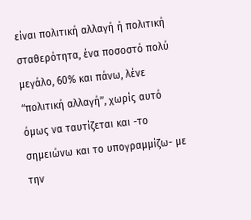είναι πολιτική αλλαγή ή πολιτική σταθερότητα, ένα ποσοστό πολύ µεγάλο, 60% και πάνω, λένε ‘‘πολιτική αλλαγή’’, χωρίς αυτό όµως να ταυτίζεται και -το σηµειώνω και το υπογραµµίζω- µε την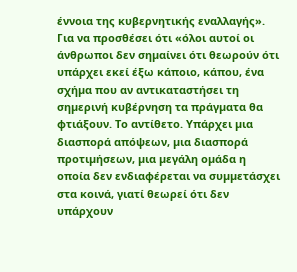έννοια της κυβερνητικής εναλλαγής». Για να προσθέσει ότι «όλοι αυτοί οι άνθρωποι δεν σηµαίνει ότι θεωρούν ότι υπάρχει εκεί έξω κάποιο, κάπου, ένα σχήµα που αν αντικαταστήσει τη σηµερινή κυβέρνηση τα πράγµατα θα φτιάξουν. Το αντίθετο. Υπάρχει µια διασπορά απόψεων, µια διασπορά προτιµήσεων, µια µεγάλη οµάδα η οποία δεν ενδιαφέρεται να συµµετάσχει στα κοινά, γιατί θεωρεί ότι δεν υπάρχουν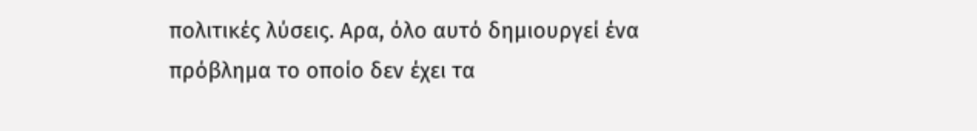πολιτικές λύσεις. Αρα, όλο αυτό δηµιουργεί ένα πρόβληµα το οποίο δεν έχει τα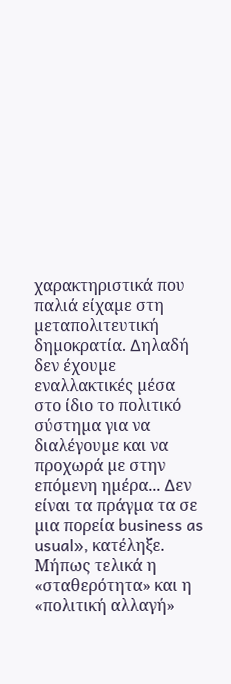χαρακτηριστικά που παλιά είχαµε στη µεταπολιτευτική δηµοκρατία. ∆ηλαδή δεν έχουµε εναλλακτικές µέσα στο ίδιο το πολιτικό σύστηµα για να διαλέγουµε και να προχωρά µε στην επόµενη ηµέρα... ∆εν είναι τα πράγµα τα σε µια πορεία business as usual», κατέληξε.
Μήπως τελικά η «σταθερότητα» και η «πολιτική αλλαγή»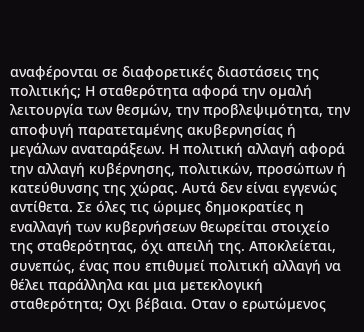αναφέρονται σε διαφορετικές διαστάσεις της πολιτικής; Η σταθερότητα αφορά την οµαλή λειτουργία των θεσµών, την προβλεψιµότητα, την αποφυγή παρατεταµένης ακυβερνησίας ή µεγάλων αναταράξεων. Η πολιτική αλλαγή αφορά την αλλαγή κυβέρνησης, πολιτικών, προσώπων ή κατεύθυνσης της χώρας. Αυτά δεν είναι εγγενώς αντίθετα. Σε όλες τις ώριµες δηµοκρατίες η εναλλαγή των κυβερνήσεων θεωρείται στοιχείο της σταθερότητας, όχι απειλή της. Αποκλείεται, συνεπώς, ένας που επιθυµεί πολιτική αλλαγή να θέλει παράλληλα και µια µετεκλογική σταθερότητα; Οχι βέβαια. Οταν ο ερωτώµενος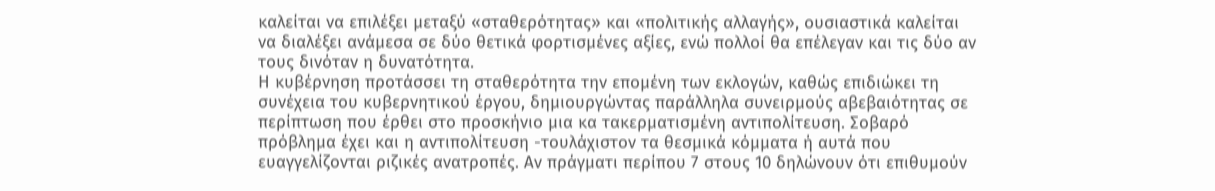καλείται να επιλέξει µεταξύ «σταθερότητας» και «πολιτικής αλλαγής», ουσιαστικά καλείται να διαλέξει ανάµεσα σε δύο θετικά φορτισµένες αξίες, ενώ πολλοί θα επέλεγαν και τις δύο αν τους δινόταν η δυνατότητα.
Η κυβέρνηση προτάσσει τη σταθερότητα την εποµένη των εκλογών, καθώς επιδιώκει τη συνέχεια του κυβερνητικού έργου, δηµιουργώντας παράλληλα συνειρµούς αβεβαιότητας σε περίπτωση που έρθει στο προσκήνιο µια κα τακερµατισµένη αντιπολίτευση. Σοβαρό πρόβληµα έχει και η αντιπολίτευση -τουλάχιστον τα θεσµικά κόµµατα ή αυτά που ευαγγελίζονται ριζικές ανατροπές. Αν πράγµατι περίπου 7 στους 10 δηλώνουν ότι επιθυµούν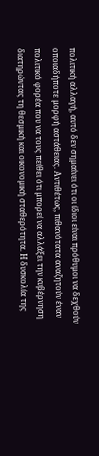πολιτική αλλαγή, αυτό δεν σηµαίνει ότι οι ίδιοι είναι πρόθυµοι να δεχθούν οποιαδήποτε µορφή αστάθειας. Αντιθέτως, πιθανότατα αναζητούν έναν πολιτικό φορέα που να τους πείθει ότι µπορεί να αλλάξει την κυβέρνηση διατηρώντας τη θεσµική και οικονοµική σταθερότητα. Η δυσκολία της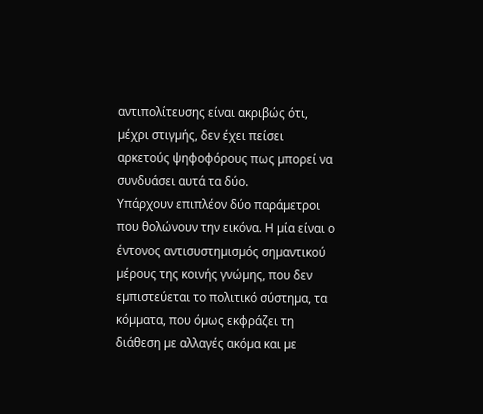αντιπολίτευσης είναι ακριβώς ότι, µέχρι στιγµής, δεν έχει πείσει αρκετούς ψηφοφόρους πως µπορεί να συνδυάσει αυτά τα δύο.
Υπάρχουν επιπλέον δύο παράµετροι που θολώνουν την εικόνα. Η µία είναι ο έντονος αντισυστηµισµός σηµαντικού µέρους της κοινής γνώµης, που δεν εµπιστεύεται το πολιτικό σύστηµα, τα κόµµατα, που όµως εκφράζει τη διάθεση µε αλλαγές ακόµα και µε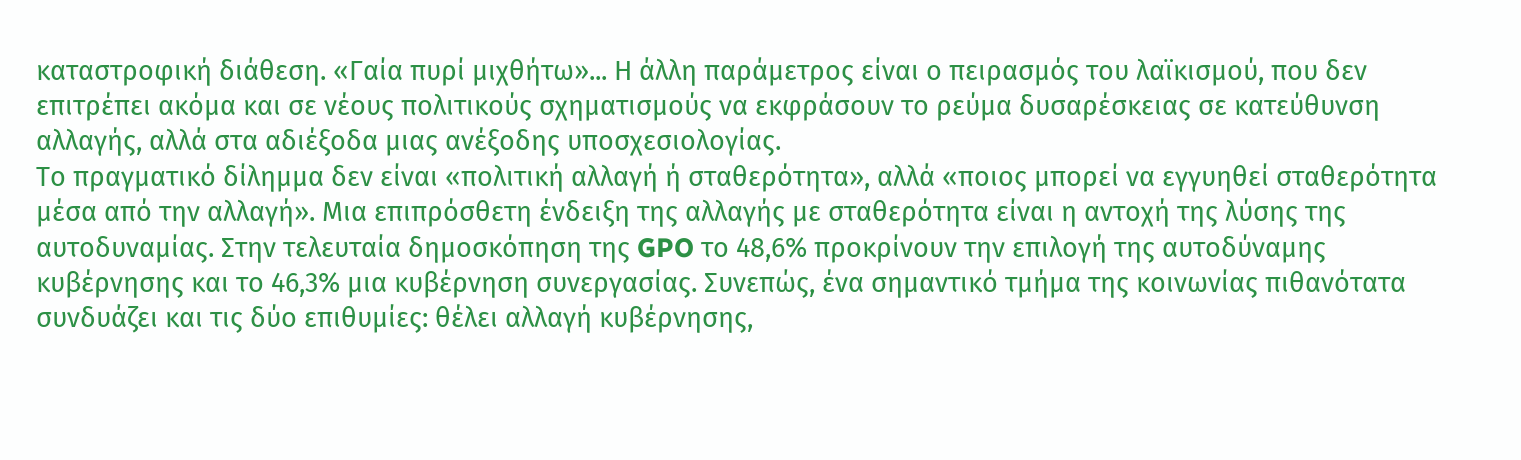καταστροφική διάθεση. «Γαία πυρί µιχθήτω»... Η άλλη παράµετρος είναι ο πειρασµός του λαϊκισµού, που δεν επιτρέπει ακόµα και σε νέους πολιτικούς σχηµατισµούς να εκφράσουν το ρεύµα δυσαρέσκειας σε κατεύθυνση αλλαγής, αλλά στα αδιέξοδα µιας ανέξοδης υποσχεσιολογίας.
Το πραγµατικό δίληµµα δεν είναι «πολιτική αλλαγή ή σταθερότητα», αλλά «ποιος µπορεί να εγγυηθεί σταθερότητα µέσα από την αλλαγή». Μια επιπρόσθετη ένδειξη της αλλαγής µε σταθερότητα είναι η αντοχή της λύσης της αυτοδυναµίας. Στην τελευταία δηµοσκόπηση της GPO το 48,6% προκρίνουν την επιλογή της αυτοδύναµης κυβέρνησης και το 46,3% µια κυβέρνηση συνεργασίας. Συνεπώς, ένα σηµαντικό τµήµα της κοινωνίας πιθανότατα συνδυάζει και τις δύο επιθυµίες: θέλει αλλαγή κυβέρνησης,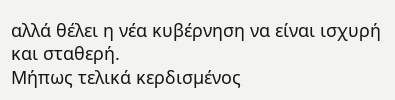αλλά θέλει η νέα κυβέρνηση να είναι ισχυρή και σταθερή.
Μήπως τελικά κερδισµένος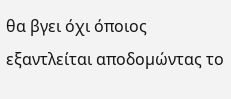θα βγει όχι όποιος εξαντλείται αποδοµώντας το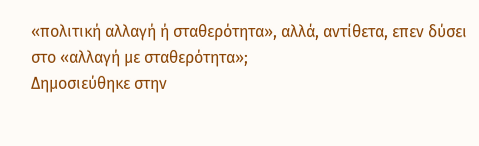«πολιτική αλλαγή ή σταθερότητα», αλλά, αντίθετα, επεν δύσει στο «αλλαγή µε σταθερότητα»;
Δημοσιεύθηκε στην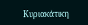Κυριακάτικη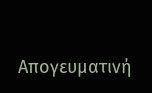Απογευματινή